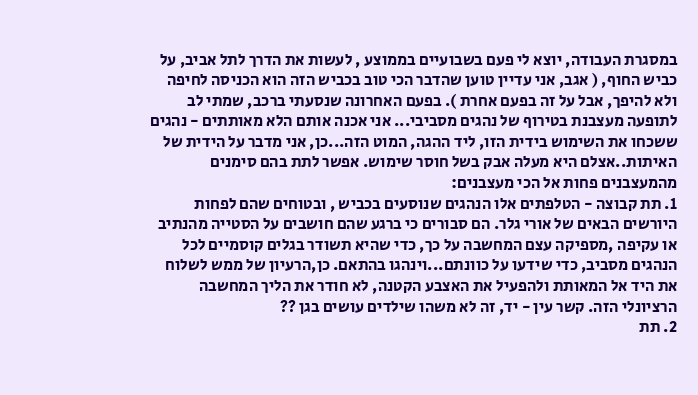במסגרת העבודה, יוצא לי פעם בשבועיים בממוצע , לעשות את הדרך לתל אביב, על כביש החוף, ( אגב, אני עדיין טוען שהדבר הכי טוב בכביש הזה הוא הכניסה לחיפה ולא להיפך, אבל על זה בפעם אחרת ). בפעם האחרונה שנסעתי ברכב, שמתי לב לתופעה מעצבנת בטירוף של נהגים מסביבי... אני אכנה אותם הלא מאותתים - נהגים ששכחו את השימוש בידית הזו, ליד ההגה, המוט הזה...כן, אני מדבר על הידית של האיתות..אצלם היא מעלה אבק בשל חוסר שימוש. אפשר לתת בהם סימנים מהמעצבנים פחות אל הכי מעצבנים:
1. תת קבוצה - הטלפתים אלו הנהגים שנוסעים בכביש , ובטוחים שהם לפחות היורשים הבאים של אורי גלר. הם סבורים כי ברגע שהם חושבים על הסטייה מהנתיב או עקיפה ,מספיקה עצם המחשבה על כך, כדי שהיא תשודר בגלים קוסמיים לכל הנהגים מסביב, כדי שידעו על כוונתם...וינהגו בהתאם. כן,הרעיון של ממש לשלוח את היד אל המאותת ולהפעיל את האצבע הקטנה, לא חודר את הליך המחשבה הרציונלי הזה. קשר עין - יד, זה לא משהו שילדים עושים בגן ??
2. תת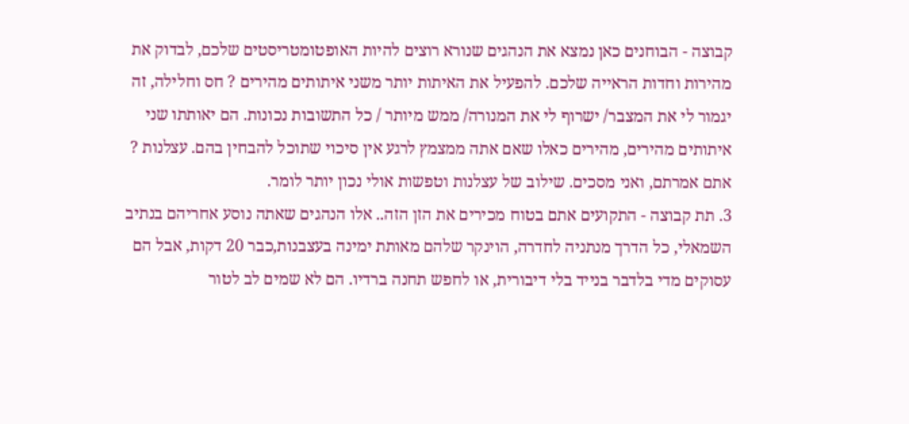קבוצה - הבוחנים כאן נמצא את הנהגים שנורא רוצים להיות האופטומטריסטים שלכם, לבדוק את מהירות וחדות הראייה שלכם. להפעיל את האיתות יותר משני איתותים מהירים ? חס וחלילה, זה יגמור לי את המצבר/ ישרוף לי את המנורה/ ממש מיותר / כל התשובות נכונות. הם יאותתו שני איתותים מהירים, מהירים כאלו שאם אתה ממצמץ לרגע אין סיכוי שתוכל להבחין בהם. עצלנות ? אתם אמרתם, ואני מסכים. שילוב של עצלנות וטפשות אולי נכון יותר לומר.
3. תת קבוצה - התקועים אתם בטוח מכירים את הזן הזה.. אלו הנהגים שאתה נוסע אחריהם בנתיב השמאלי, כל הדרך מנתניה לחדרה, הוינקר שלהם מאותת ימינה בעצבנות,כבר 20 דקות, אבל הם עסוקים מדי בלדבר בנייד בלי דיבורית, או לחפש תחנה ברדיו. הם לא שמים לב לטור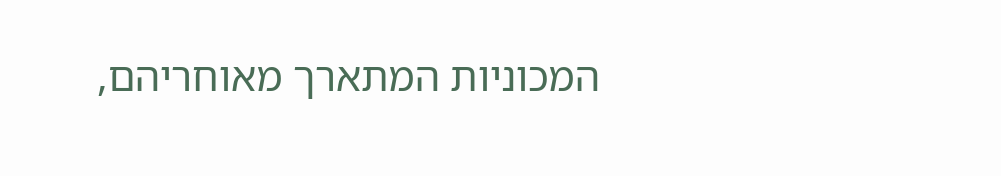המכוניות המתארך מאוחריהם,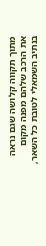מתוך תקווה קלושה שגם נראה את הרכב שלהם מפנה מקום בנתיב השמאלי לטובת כל השאר,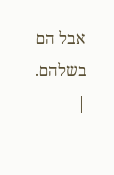אבל הם בשלהם.
|